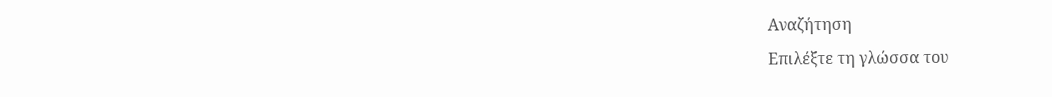Αναζήτηση
Επιλέξτε τη γλώσσα του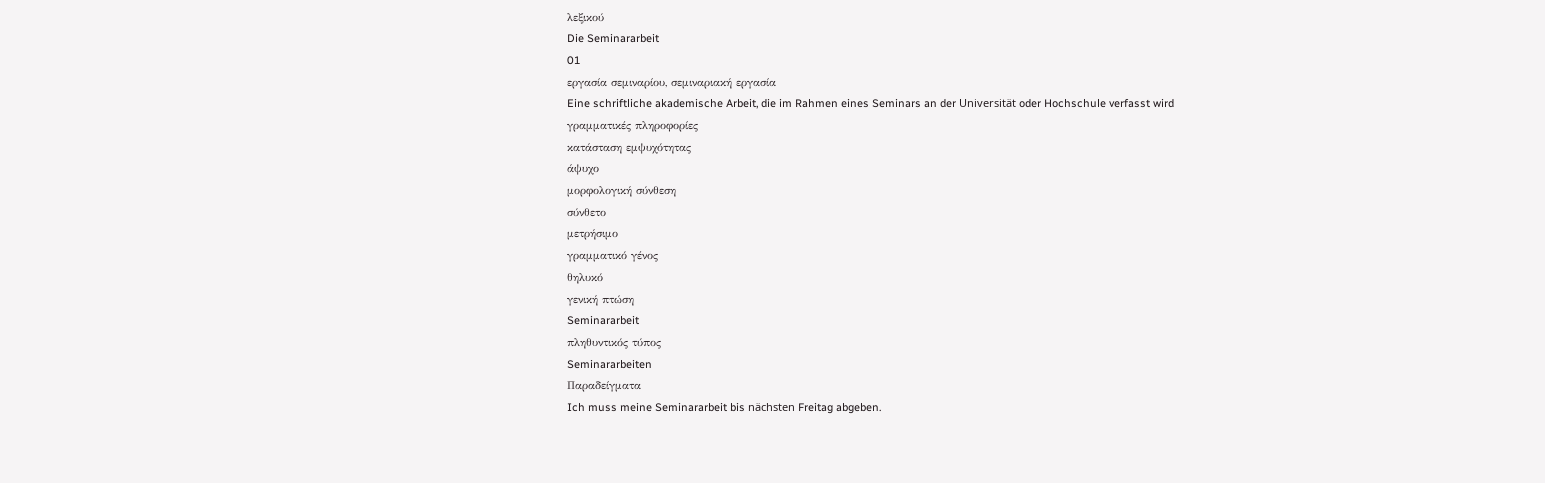λεξικού
Die Seminararbeit
01
εργασία σεμιναρίου, σεμιναριακή εργασία
Eine schriftliche akademische Arbeit, die im Rahmen eines Seminars an der Universität oder Hochschule verfasst wird
γραμματικές πληροφορίες
κατάσταση εμψυχότητας
άψυχο
μορφολογική σύνθεση
σύνθετο
μετρήσιμο
γραμματικό γένος
θηλυκό
γενική πτώση
Seminararbeit
πληθυντικός τύπος
Seminararbeiten
Παραδείγματα
Ich muss meine Seminararbeit bis nächsten Freitag abgeben.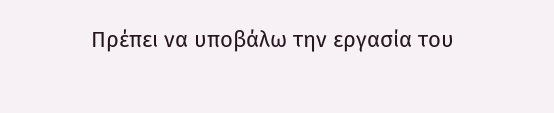Πρέπει να υποβάλω την εργασία του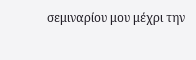σεμιναρίου μου μέχρι την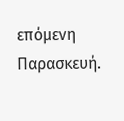επόμενη Παρασκευή.